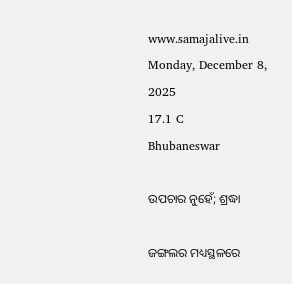www.samajalive.in
Monday, December 8, 2025
17.1 C
Bhubaneswar

ଉପଚାର ନୁହେଁ; ଶ୍ରଦ୍ଧା

ଜଙ୍ଗଲର ମଧ୍ୟସ୍ଥଳରେ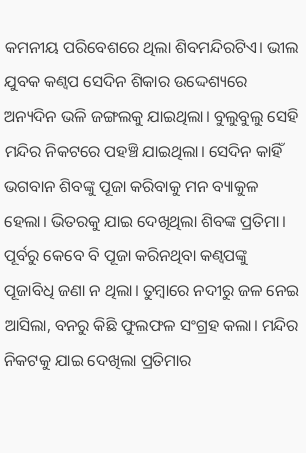କମନୀୟ ପରିବେଶରେ ଥିଲା ଶିବମନ୍ଦିରଟିଏ। ଭୀଲ ଯୁବକ କଣ୍ବପ ସେଦିନ ଶିକାର ଉଦ୍ଦେଶ୍ୟରେ ଅନ୍ୟଦିନ ଭଳି ଜଙ୍ଗଲକୁ ଯାଇଥିଲା। ବୁଲୁବୁଲୁ ସେହି ମନ୍ଦିର ନିକଟରେ ପହଞ୍ଚି ଯାଇଥିଲା। ସେଦିନ କାହିଁ ଭଗବାନ ଶିବଙ୍କୁ ପୂଜା କରିବାକୁ ମନ ବ୍ୟାକୁଳ ହେଲା। ଭିତରକୁ ଯାଇ ଦେଖିଥିଲା ଶିବଙ୍କ ପ୍ରତିମା। ପୂର୍ବରୁ କେବେ ବି ପୂଜା କରିନଥିବା କଣ୍ବପଙ୍କୁ ପୂଜାବିଧି ଜଣା ନ ଥିଲା। ତୁମ୍ବାରେ ନଦୀରୁ ଜଳ ନେଇ ଆସିଲା, ବନରୁ କିଛି ଫୁଲଫଳ ସଂଗ୍ରହ କଲା। ମନ୍ଦିର ନିକଟକୁ ଯାଇ ଦେଖିଲା ପ୍ରତିମାର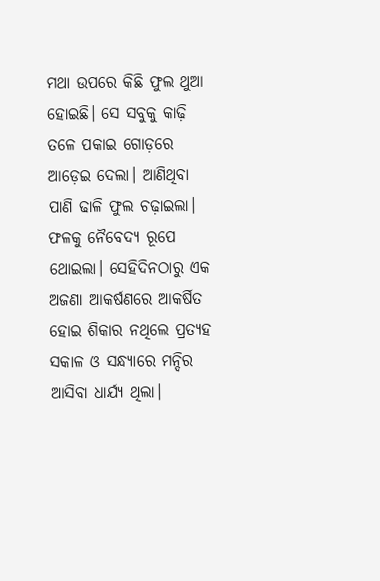ମଥା ଉପରେ କିଛି ଫୁଲ ଥୁଆ ହୋଇଛି। ସେ ସବୁକୁ କାଢ଼ି ତଳେ ପକାଇ ଗୋଡ଼ରେ ଆଡ଼େଇ ଦେଲା। ଆଣିଥିବା ପାଣି ଢାଳି ଫୁଲ ଚଢ଼ାଇଲା। ଫଳକୁ ନୈବେଦ୍ୟ ରୂପେ ଥୋଇଲା। ସେହିଦିନଠାରୁ ଏକ ଅଜଣା ଆକର୍ଷଣରେ ଆକର୍ଷିତ ହୋଇ ଶିକାର ନଥିଲେ ପ୍ରତ୍ୟହ ସକାଳ ଓ ସନ୍ଧ୍ୟାରେ ମନ୍ଦିର ଆସିବା ଧାର୍ଯ୍ୟ ଥିଲା।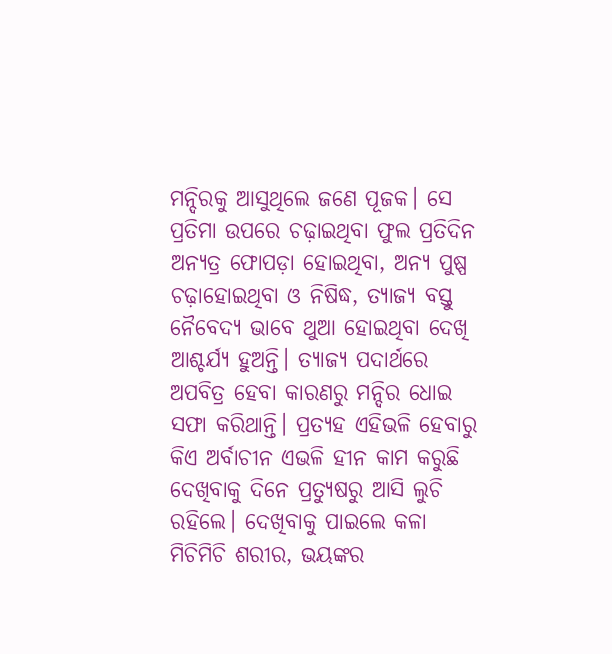ମନ୍ଦିରକୁ ଆସୁଥିଲେ ଜଣେ ପୂଜକ। ସେ ପ୍ରତିମା ଉପରେ ଚଢ଼ାଇଥିବା ଫୁଲ ପ୍ରତିଦିନ ଅନ୍ୟତ୍ର ଫୋପଡ଼ା ହୋଇଥିବା, ଅନ୍ୟ ପୁଷ୍ପ ଚଢ଼ାହୋଇଥିବା ଓ ନିଷିଦ୍ଧ, ତ୍ୟାଜ୍ୟ ବସ୍ତୁ ନୈବେଦ୍ୟ ଭାବେ ଥୁଆ ହୋଇଥିବା ଦେଖି ଆଶ୍ଚର୍ଯ୍ୟ ହୁଅନ୍ତି। ତ୍ୟାଜ୍ୟ ପଦାର୍ଥରେ ଅପବିତ୍ର ହେବା କାରଣରୁ ମନ୍ଦିର ଧୋଇ ସଫା କରିଥାନ୍ତି। ପ୍ରତ୍ୟହ ଏହିଭଳି ହେବାରୁ କିଏ ଅର୍ବାଚୀନ ଏଭଳି ହୀନ କାମ କରୁଛି ଦେଖିବାକୁ ଦିନେ ପ୍ରତ୍ୟୁଷରୁ ଆସି ଲୁଚି ରହିଲେ। ଦେଖିବାକୁ ପାଇଲେ କଳା ମିଚିମିଚି ଶରୀର, ଭୟଙ୍କର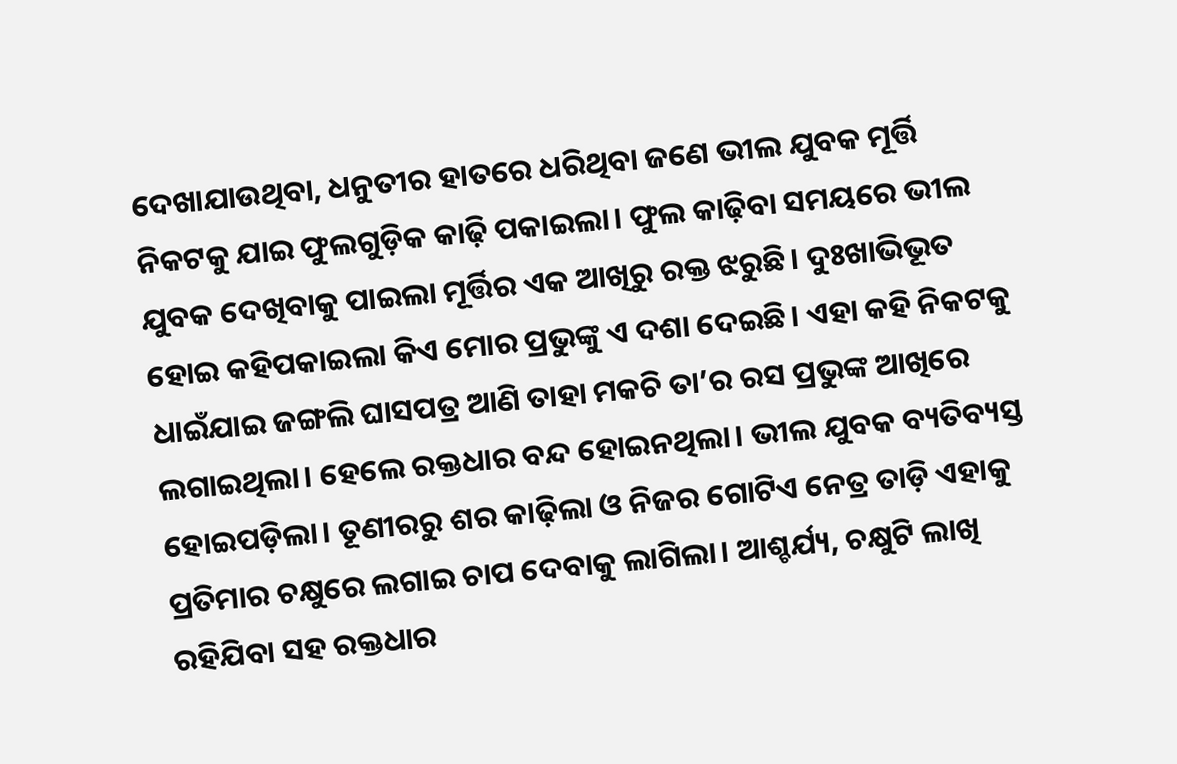ଦେଖାଯାଉଥିବା, ଧନୁତୀର ହାତରେ ଧରିଥିବା ଜଣେ ଭୀଲ ଯୁବକ ମୂର୍ତ୍ତି ନିକଟକୁ ଯାଇ ଫୁଲଗୁଡ଼ିକ କାଢ଼ି ପକାଇଲା। ଫୁଲ କାଢ଼ିବା ସମୟରେ ଭୀଲ ଯୁବକ ଦେଖିବାକୁ ପାଇଲା ମୂର୍ତ୍ତିର ଏକ ଆଖିରୁ ରକ୍ତ ଝରୁଛି। ଦୁଃଖାଭିଭୂତ ହୋଇ କହିପକାଇଲା କିଏ ମୋର ପ୍ରଭୁଙ୍କୁ ଏ ଦଶା ଦେଇଛି। ଏହା କହି ନିକଟକୁ ଧାଇଁଯାଇ ଜଙ୍ଗଲି ଘାସପତ୍ର ଆଣି ତାହା ମକଚି ତା’ର ରସ ପ୍ରଭୁଙ୍କ ଆଖିରେ ଲଗାଇଥିଲା। ହେଲେ ରକ୍ତଧାର ବନ୍ଦ ହୋଇନଥିଲା। ଭୀଲ ଯୁବକ ବ୍ୟତିବ୍ୟସ୍ତ ହୋଇପଡ଼ିଲା। ତୂଣୀରରୁ ଶର କାଢ଼ିଲା ଓ ନିଜର ଗୋଟିଏ ନେତ୍ର ତାଡ଼ି ଏହାକୁ ପ୍ରତିମାର ଚକ୍ଷୁରେ ଲଗାଇ ଚାପ ଦେବାକୁ ଲାଗିଲା। ଆଶ୍ଚର୍ଯ୍ୟ, ଚକ୍ଷୁଟି ଲାଖି ରହିଯିବା ସହ ରକ୍ତଧାର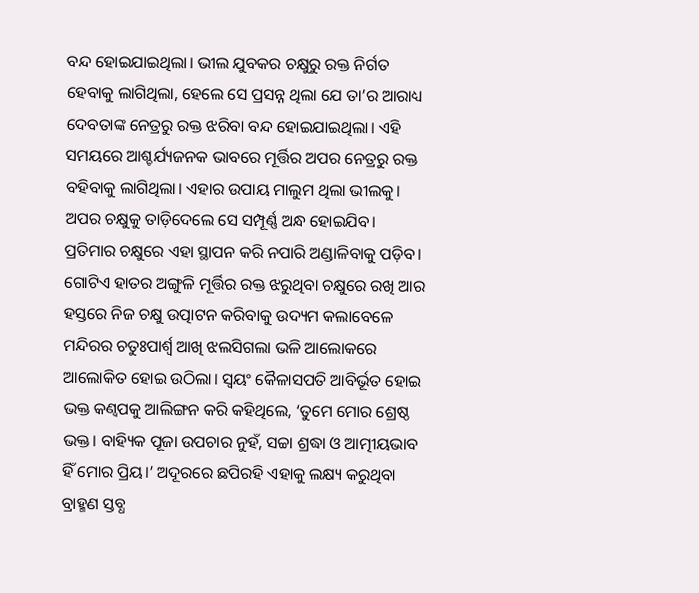ବନ୍ଦ ହୋଇଯାଇଥିଲା। ଭୀଲ ଯୁବକର ଚକ୍ଷୁରୁ ରକ୍ତ ନିର୍ଗତ ହେବାକୁ ଲାଗିଥିଲା, ହେଲେ ସେ ପ୍ରସନ୍ନ ଥିଲା ଯେ ତା’ର ଆରାଧ୍ୟ ଦେବତାଙ୍କ ନେତ୍ରରୁ ରକ୍ତ ଝରିବା ବନ୍ଦ ହୋଇଯାଇଥିଲା। ଏହି ସମୟରେ ଆଶ୍ଚର୍ଯ୍ୟଜନକ ଭାବରେ ମୂର୍ତ୍ତିର ଅପର ନେତ୍ରରୁ ରକ୍ତ ବହିବାକୁ ଲାଗିଥିଲା। ଏହାର ଉପାୟ ମାଲୁମ ଥିଲା ଭୀଲକୁ। ଅପର ଚକ୍ଷୁକୁ ତାଡ଼ିଦେଲେ ସେ ସମ୍ପୂର୍ଣ୍ଣ ଅନ୍ଧ ହୋଇଯିବ। ପ୍ରତିମାର ଚକ୍ଷୁରେ ଏହା ସ୍ଥାପନ କରି ନପାରି ଅଣ୍ଡାଳିବାକୁ ପଡ଼ିବ। ଗୋଟିଏ ହାତର ଅଙ୍ଗୁଳି ମୂର୍ତ୍ତିର ରକ୍ତ ଝରୁଥିବା ଚକ୍ଷୁରେ ରଖି ଆର ହସ୍ତରେ ନିଜ ଚକ୍ଷୁ ଉତ୍ପାଟନ କରିବାକୁ ଉଦ୍ୟମ କଲାବେଳେ ମନ୍ଦିରର ଚତୁଃପାର୍ଶ୍ବ ଆଖି ଝଲସିଗଲା ଭଳି ଆଲୋକରେ ଆଲୋକିତ ହୋଇ ଉଠିଲା। ସ୍ବୟଂ କୈଳାସପତି ଆବିର୍ଭୂତ ହୋଇ ଭକ୍ତ କଣ୍ବପକୁ ଆଲିଙ୍ଗନ କରି କହିଥିଲେ, ‘ତୁମେ ମୋର ଶ୍ରେଷ୍ଠ ଭକ୍ତ। ବାହ୍ୟିକ ପୂଜା ଉପଚାର ନୁହଁ, ସଚ୍ଚା ଶ୍ରଦ୍ଧା ଓ ଆତ୍ମୀୟଭାବ ହିଁ ମୋର ପ୍ରିୟ।’ ଅଦୂରରେ ଛପିରହି ଏହାକୁ ଲକ୍ଷ୍ୟ କରୁଥିବା ବ୍ରାହ୍ମଣ ସ୍ତବ୍ଧ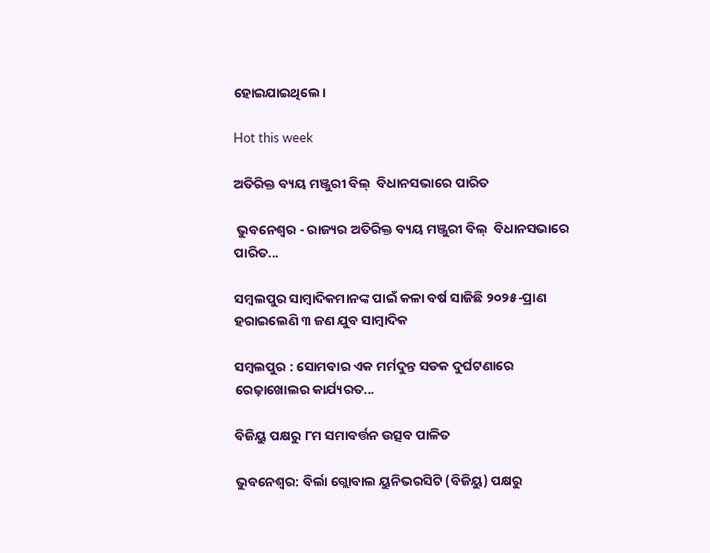ହୋଇଯାଇଥିଲେ।

Hot this week

ଅତିରିକ୍ତ ବ୍ୟୟ ମଞ୍ଜୁରୀ ବିଲ୍  ବିଧାନସଭାରେ ପାରିତ

 ଭୁବନେଶ୍ୱର - ରାଜ୍ୟର ଅତିରିକ୍ତ ବ୍ୟୟ ମଞ୍ଜୁରୀ ବିଲ୍  ବିଧାନସଭାରେ ପାରିତ...

ସମ୍ବଲପୁର ସାମ୍ବାଦିକମାନଙ୍କ ପାଇଁ କଳା ବର୍ଷ ସାଜିଛି ୨୦୨୫-ପ୍ରାଣ ହରାଇଲେଣି ୩ ଜଣ ଯୁବ ସାମ୍ବାଦିକ

ସମ୍ବଲପୁର : ସୋମବାର ଏକ ମର୍ମଦୁନ୍ତ ସଡକ ଦୁର୍ଘଟଣାରେ ରେଢ଼ାଖୋଲର କାର୍ଯ୍ୟରତ...

ବିଜିୟୁ ପକ୍ଷରୁ ୮ମ ସମାବର୍ତ୍ତନ ଉତ୍ସବ ପାଳିତ

ଭୁବନେଶ୍ୱର: ବିର୍ଲା ଗ୍ଲୋବାଲ ୟୁନିଭରସିଟି (ବିଜିୟୁ) ପକ୍ଷରୁ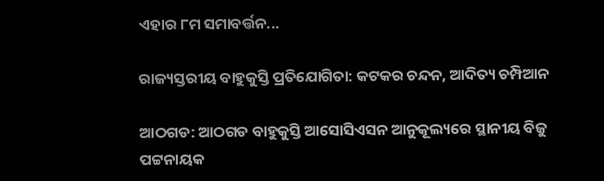ଏହାର ୮ମ ସମାବର୍ତ୍ତନ...

ରାଜ୍ୟସ୍ତରୀୟ ବାହୁକୁସ୍ତି ପ୍ରତିଯୋଗିତା: କଟକର ଚନ୍ଦନ, ଆଦିତ୍ୟ ଚମ୍ପିଆନ

ଆଠଗଡ: ଆଠଗଡ ବାହୁକୁସ୍ତି ଆସୋସିଏସନ ଆନୁକୂଲ୍ୟରେ ସ୍ଥାନୀୟ ବିଜୁ ପଟ୍ଟନାୟକ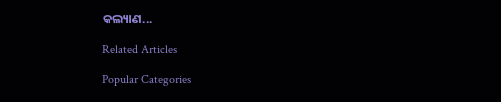କଲ୍ୟାଣ...

Related Articles

Popular Categories